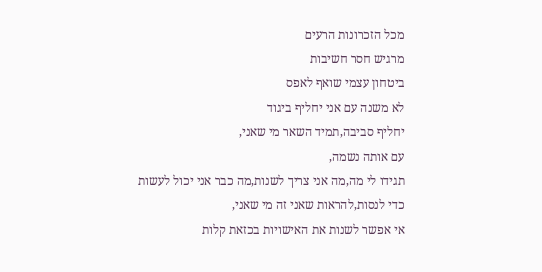מכל הזכרונות הרעים
מרגיש חסר חשיבות
ביטחון עצמי שואף לאפס
לא משנה עם אני יחליף ביגוד
יחליף סביבה,תמיד השאר מי שאני,
עם אותה נשמה,
תגידו לי מה,מה אני צריך לשנות,מה כבר אני יכול לעשות
כדי לנסות,להראות שאני זה מי שאני,
אי אפשר לשנות את האישויות בכזאת קלות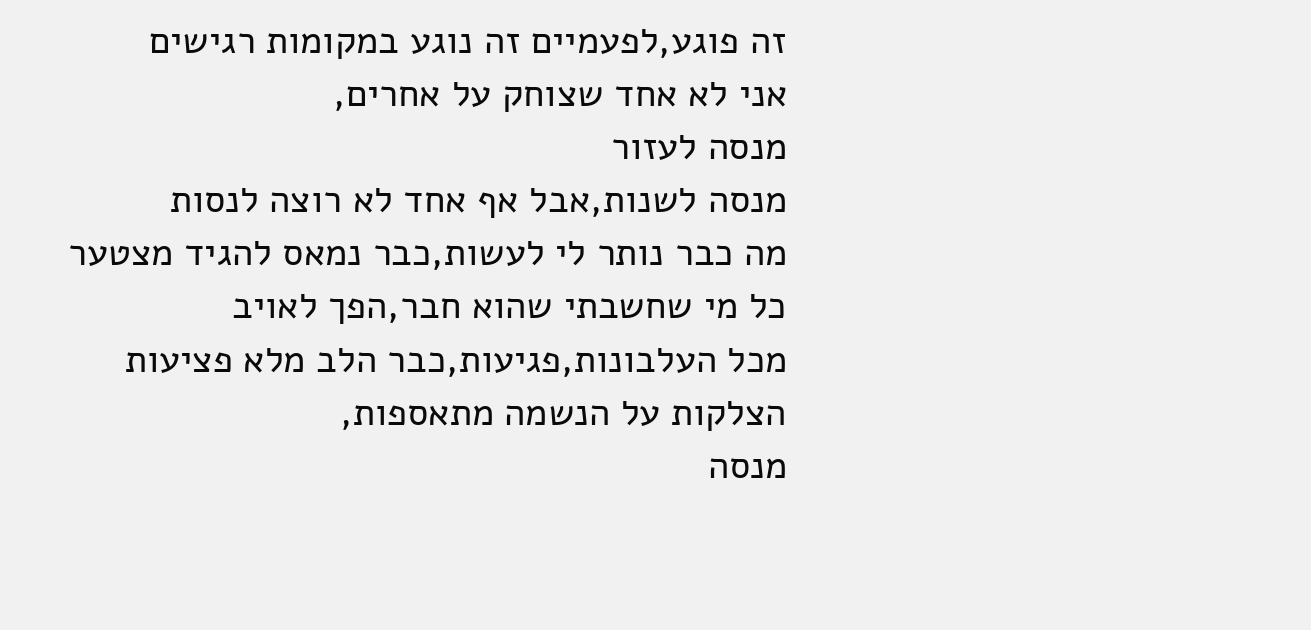זה פוגע,לפעמיים זה נוגע במקומות רגישים
אני לא אחד שצוחק על אחרים,
מנסה לעזור
מנסה לשנות,אבל אף אחד לא רוצה לנסות
מה כבר נותר לי לעשות,כבר נמאס להגיד מצטער
כל מי שחשבתי שהוא חבר,הפך לאויב
מכל העלבונות,פגיעות,כבר הלב מלא פציעות
הצלקות על הנשמה מתאספות,
מנסה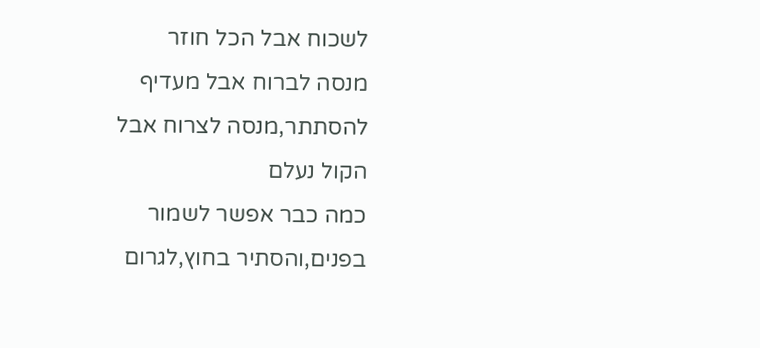לשכוח אבל הכל חוזר
מנסה לברוח אבל מעדיף להסתתר,מנסה לצרוח אבל הקול נעלם
כמה כבר אפשר לשמור בפנים,והסתיר בחוץ,לגרום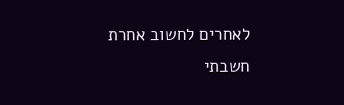לאחרים לחשוב אחרת
חשבתי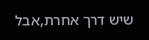שיש דרך אחרת,אבל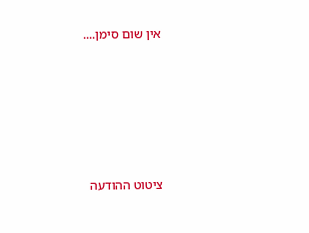אין שום סימן....






ציטוט ההודעה